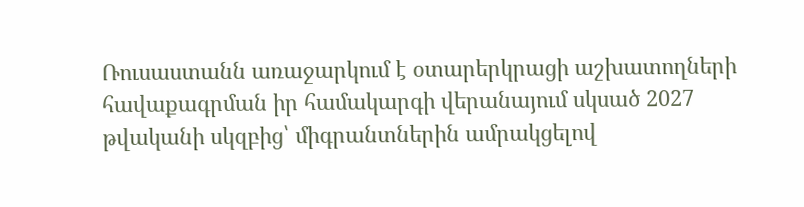Ռուսաստանն առաջարկում է օտարերկրացի աշխատողների հավաքագրման իր համակարգի վերանայում սկսած 2027 թվականի սկզբից՝ միգրանտներին ամրակցելով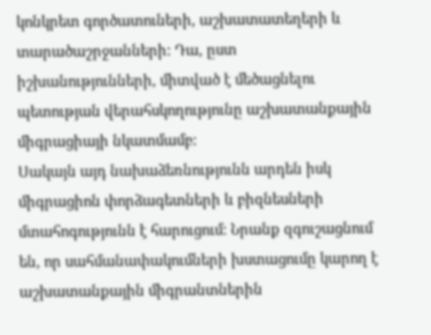կոնկրետ գործատուների, աշխատատեղերի և տարածաշրջանների: Դա, ըստ իշխանությունների, միտված է մեծացնելու պետության վերահսկողությունը աշխատանքային միգրացիայի նկատմամբ:
Սակայն այդ նախաձեռնությունն արդեն իսկ միգրացիոն փորձագետների և բիզնեսների մտահոգությունն է հարուցում: Նրանք զգուշացնում են, որ սահմանափակումների խստացումը կարող է աշխատանքային միգրանտներին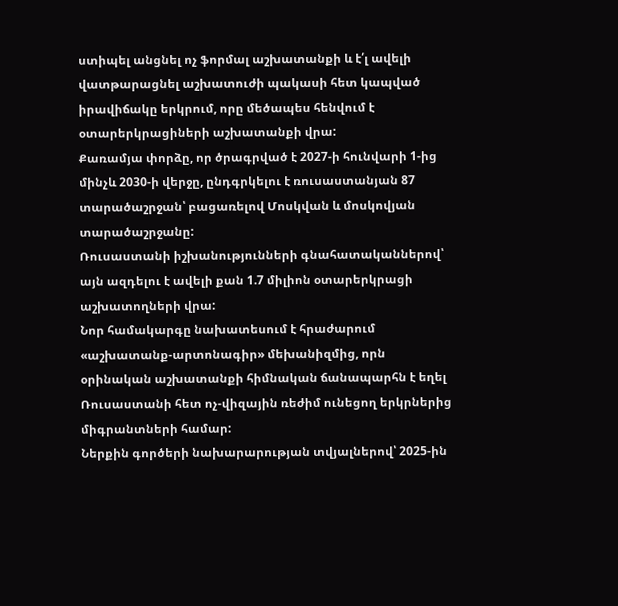ստիպել անցնել ոչ ֆորմալ աշխատանքի և է՛լ ավելի վատթարացնել աշխատուժի պակասի հետ կապված իրավիճակը երկրում, որը մեծապես հենվում է օտարերկրացիների աշխատանքի վրա:
Քառամյա փորձը, որ ծրագրված է 2027-ի հունվարի 1-ից մինչև 2030-ի վերջը, ընդգրկելու է ռուսաստանյան 87 տարածաշրջան՝ բացառելով Մոսկվան և մոսկովյան տարածաշրջանը:
Ռուսաստանի իշխանությունների գնահատականներով՝ այն ազդելու է ավելի քան 1.7 միլիոն օտարերկրացի աշխատողների վրա:
Նոր համակարգը նախատեսում է հրաժարում «աշխատանք-արտոնագիր» մեխանիզմից, որն օրինական աշխատանքի հիմնական ճանապարհն է եղել Ռուսաստանի հետ ոչ-վիզային ռեժիմ ունեցող երկրներից միգրանտների համար:
Ներքին գործերի նախարարության տվյալներով՝ 2025-ին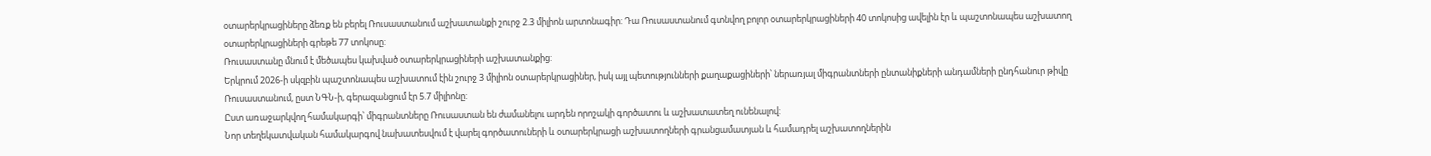օտարերկրացիները ձեռք են բերել Ռուսաստանում աշխատանքի շուրջ 2.3 միլիոն արտոնագիր: Դա Ռուսաստանում գտնվող բոլոր օտարերկրացիների 40 տոկոսից ավելին էր և պաշտոնապես աշխատող օտարերկրացիների գրեթե 77 տոկոսը:
Ռուսաստանը մնում է մեծապես կախված օտարերկրացիների աշխատանքից:
Երկրում 2026-ի սկզբին պաշտոնապես աշխատում էին շուրջ 3 միլիոն օտարերկրացիներ, իսկ այլ պետությունների քաղաքացիների՝ ներառյալ միգրանտների ընտանիքների անդամների ընդհանուր թիվը Ռուսաստանում, ըստ ՆԳՆ-ի, գերազանցում էր 5.7 միլիոնը:
Ըստ առաջարկվող համակարգի՝ միգրանտները Ռուսաստան են ժամանելու արդեն որոշակի գործատու և աշխատատեղ ունենալով:
Նոր տեղեկատվական համակարգով նախատեսվում է վարել գործատուների և օտարերկրացի աշխատողների գրանցամատյան և համադրել աշխատողներին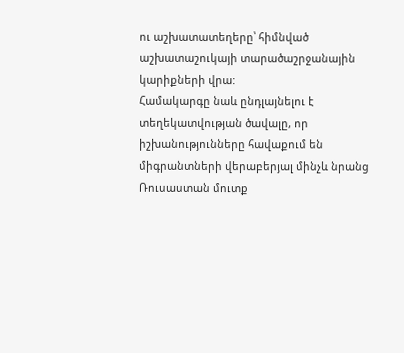ու աշխատատեղերը՝ հիմնված աշխատաշուկայի տարածաշրջանային կարիքների վրա:
Համակարգը նաև ընդլայնելու է տեղեկատվության ծավալը, որ իշխանությունները հավաքում են միգրանտների վերաբերյալ մինչև նրանց Ռուսաստան մուտք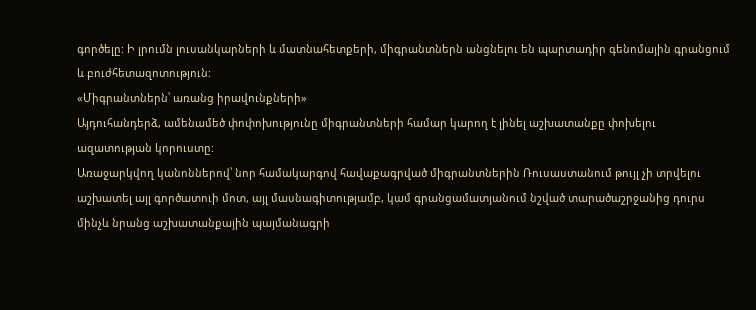գործելը: Ի լրումն լուսանկարների և մատնահետքերի, միգրանտներն անցնելու են պարտադիր գենոմային գրանցում և բուժհետազոտություն:
«Միգրանտներն՝ առանց իրավունքների»
Այդուհանդերձ, ամենամեծ փոփոխությունը միգրանտների համար կարող է լինել աշխատանքը փոխելու ազատության կորուստը:
Առաջարկվող կանոններով՝ նոր համակարգով հավաքագրված միգրանտներին Ռուսաստանում թույլ չի տրվելու աշխատել այլ գործատուի մոտ, այլ մասնագիտությամբ, կամ գրանցամատյանում նշված տարածաշրջանից դուրս մինչև նրանց աշխատանքային պայմանագրի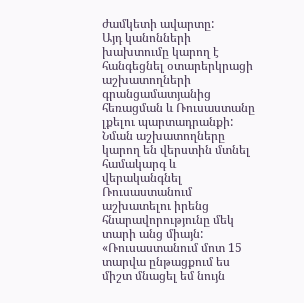ժամկետի ավարտը:
Այդ կանոնների խախտումը կարող է հանգեցնել օտարերկրացի աշխատողների գրանցամատյանից հեռացման և Ռուսաստանը լքելու պարտադրանքի:
Նման աշխատողները կարող են վերստին մտնել համակարգ և վերականգնել Ռուսաստանում աշխատելու իրենց հնարավորությունը մեկ տարի անց միայն:
«Ռուսաստանում մոտ 15 տարվա ընթացքում ես միշտ մնացել եմ նույն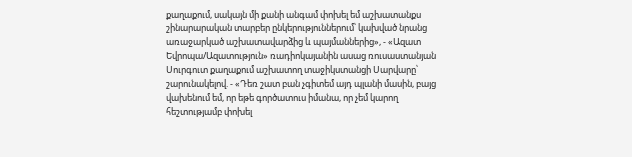քաղաքում, սակայն մի քանի անգամ փոխել եմ աշխատանքս շինարարական տարբեր ընկերություններում՝ կախված նրանց առաջարկած աշխատավարձից և պայմաններից», - «Ազատ Եվրոպա/Ազատություն» ռադիոկայանին ասաց ռուսաստանյան Սուրգուտ քաղաքում աշխատող տաջիկստանցի Սարվարը՝ շարունակելով. - «Դեռ շատ բան չգիտեմ այդ պլանի մասին, բայց վախենում եմ, որ եթե գործատուս իմանա, որ չեմ կարող հեշտությամբ փոխել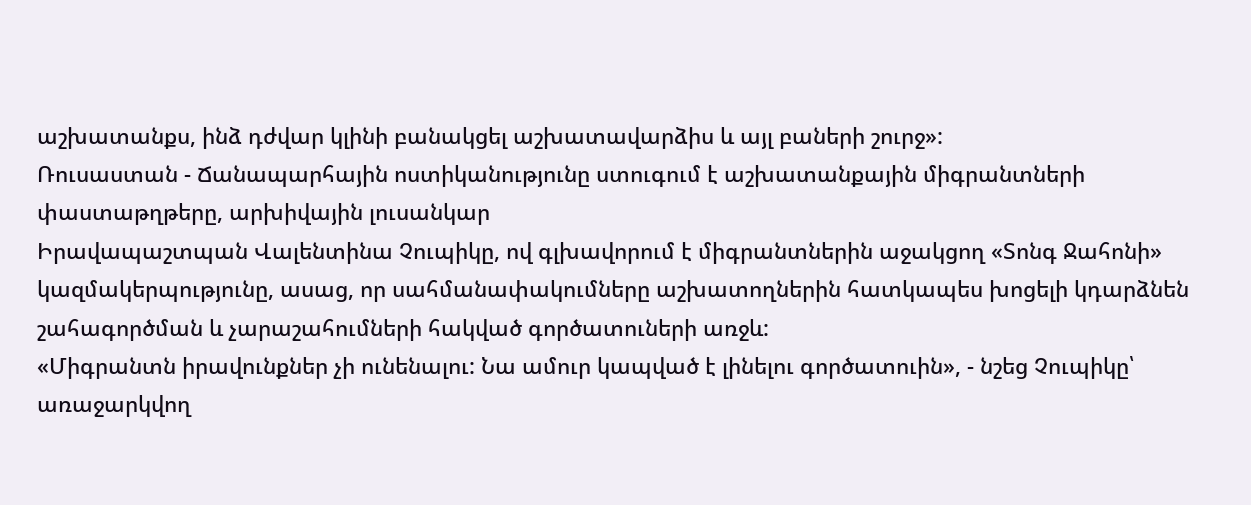աշխատանքս, ինձ դժվար կլինի բանակցել աշխատավարձիս և այլ բաների շուրջ»:
Ռուսաստան - Ճանապարհային ոստիկանությունը ստուգում է աշխատանքային միգրանտների փաստաթղթերը, արխիվային լուսանկար
Իրավապաշտպան Վալենտինա Չուպիկը, ով գլխավորում է միգրանտներին աջակցող «Տոնգ Ջահոնի» կազմակերպությունը, ասաց, որ սահմանափակումները աշխատողներին հատկապես խոցելի կդարձնեն շահագործման և չարաշահումների հակված գործատուների առջև:
«Միգրանտն իրավունքներ չի ունենալու: Նա ամուր կապված է լինելու գործատուին», - նշեց Չուպիկը՝ առաջարկվող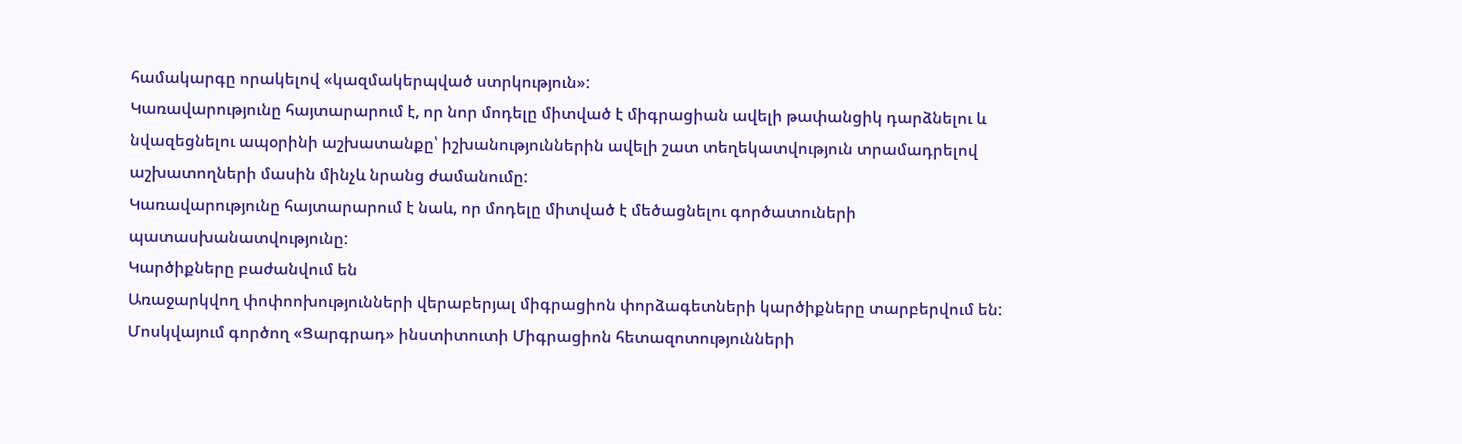համակարգը որակելով «կազմակերպված ստրկություն»:
Կառավարությունը հայտարարում է, որ նոր մոդելը միտված է միգրացիան ավելի թափանցիկ դարձնելու և նվազեցնելու ապօրինի աշխատանքը՝ իշխանություններին ավելի շատ տեղեկատվություն տրամադրելով աշխատողների մասին մինչև նրանց ժամանումը:
Կառավարությունը հայտարարում է նաև, որ մոդելը միտված է մեծացնելու գործատուների պատասխանատվությունը:
Կարծիքները բաժանվում են
Առաջարկվող փոփոոխությունների վերաբերյալ միգրացիոն փորձագետների կարծիքները տարբերվում են:
Մոսկվայում գործող «Ցարգրադ» ինստիտուտի Միգրացիոն հետազոտությունների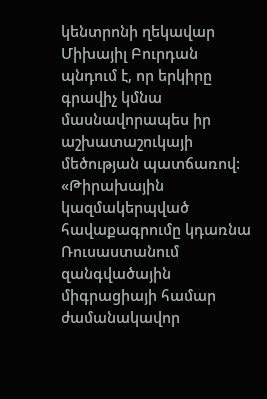կենտրոնի ղեկավար Միխայիլ Բուրդան պնդում է, որ երկիրը գրավիչ կմնա մասնավորապես իր աշխատաշուկայի մեծության պատճառով:
«Թիրախային կազմակերպված հավաքագրումը կդառնա Ռուսաստանում զանգվածային միգրացիայի համար ժամանակավոր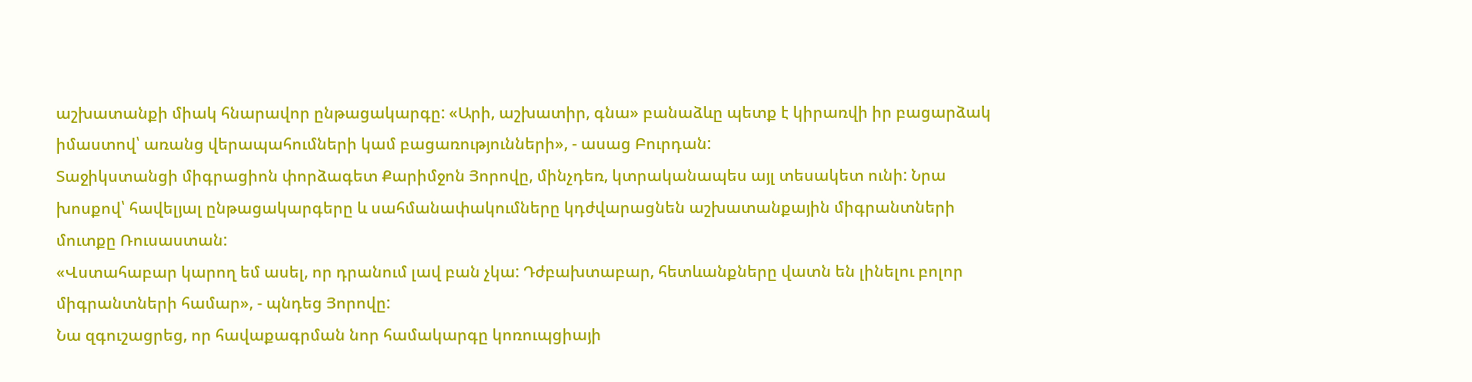աշխատանքի միակ հնարավոր ընթացակարգը: «Արի, աշխատիր, գնա» բանաձևը պետք է կիրառվի իր բացարձակ իմաստով՝ առանց վերապահումների կամ բացառությունների», - ասաց Բուրդան:
Տաջիկստանցի միգրացիոն փորձագետ Քարիմջոն Յորովը, մինչդեռ, կտրականապես այլ տեսակետ ունի: Նրա խոսքով՝ հավելյալ ընթացակարգերը և սահմանափակումները կդժվարացնեն աշխատանքային միգրանտների մուտքը Ռուսաստան:
«Վստահաբար կարող եմ ասել, որ դրանում լավ բան չկա: Դժբախտաբար, հետևանքները վատն են լինելու բոլոր միգրանտների համար», - պնդեց Յորովը:
Նա զգուշացրեց, որ հավաքագրման նոր համակարգը կոռուպցիայի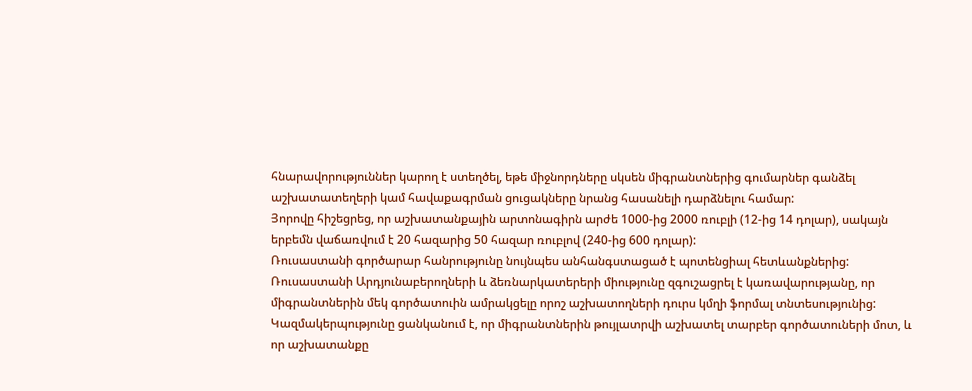հնարավորություններ կարող է ստեղծել, եթե միջնորդները սկսեն միգրանտներից գումարներ գանձել աշխատատեղերի կամ հավաքագրման ցուցակները նրանց հասանելի դարձնելու համար:
Յորովը հիշեցրեց, որ աշխատանքային արտոնագիրն արժե 1000-ից 2000 ռուբլի (12-ից 14 դոլար), սակայն երբեմն վաճառվում է 20 հազարից 50 հազար ռուբլով (240-ից 600 դոլար):
Ռուսաստանի գործարար հանրությունը նույնպես անհանգստացած է պոտենցիալ հետևանքներից:
Ռուսաստանի Արդյունաբերողների և ձեռնարկատերերի միությունը զգուշացրել է կառավարությանը, որ միգրանտներին մեկ գործատուին ամրակցելը որոշ աշխատողների դուրս կմղի ֆորմալ տնտեսությունից:
Կազմակերպությունը ցանկանում է, որ միգրանտներին թույլատրվի աշխատել տարբեր գործատուների մոտ, և որ աշխատանքը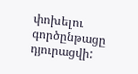փոխելու գործընթացը դյուրացվի: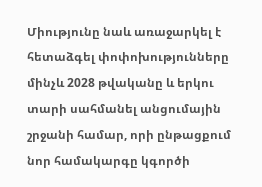Միությունը նաև առաջարկել է հետաձգել փոփոխությունները մինչև 2028 թվականը և երկու տարի սահմանել անցումային շրջանի համար, որի ընթացքում նոր համակարգը կգործի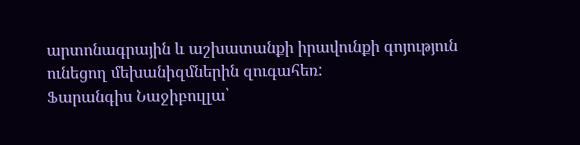արտոնագրային և աշխատանքի իրավունքի գոյություն ունեցող մեխանիզմներին զուգահեռ:
Ֆարանգիս Նաջիբուլլա՝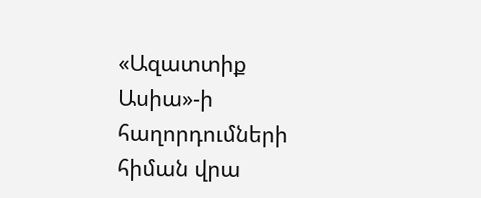«Ազատտիք Ասիա»-ի հաղորդումների հիման վրա